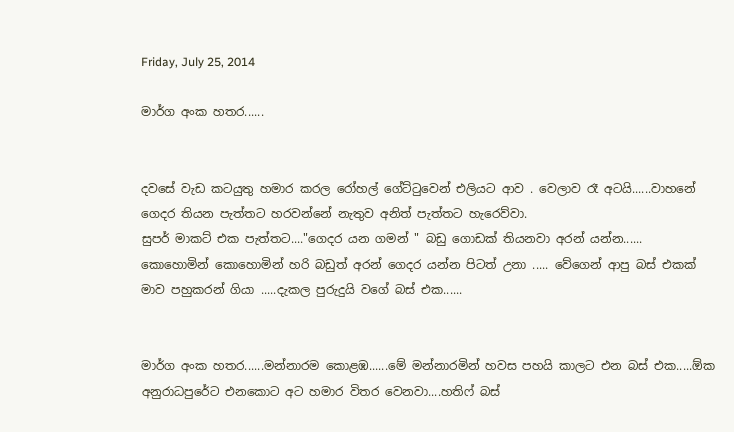Friday, July 25, 2014

මාර්ග අංක හතර......


දවසේ වැඩ කටයුතු හමාර කරල රෝහල් ගේට්ටුවෙන් එලියට ආව . වෙලාව රෑ අටයි......වාහනේ ගෙදර තියන පැත්තට හරවන්නේ නැතුව අනිත් පැත්තට හැරෙව්වා.
සුපර් මාකට් එක පැත්තට...."ගෙදර යන ගමන් " බඩු ගොඩක් තියනවා අරන් යන්න......
කොහොමින් කොහොමින් හරි බඩුත් අරන් ගෙදර යන්න පිටත් උනා ..... වේගෙන් ආපු බස් එකක් මාව පහුකරන් ගියා .....දැකල පුරුදුයි වගේ බස් එක......


මාර්ග අංක හතර......මන්නාරම කොළඹ......මේ මන්නාරමින් හවස පහයි කාලට එන බස් එක.....ඕක අනුරාධපුරේට එනකොට අට හමාර විතර වෙනවා....හතිෆ් බස්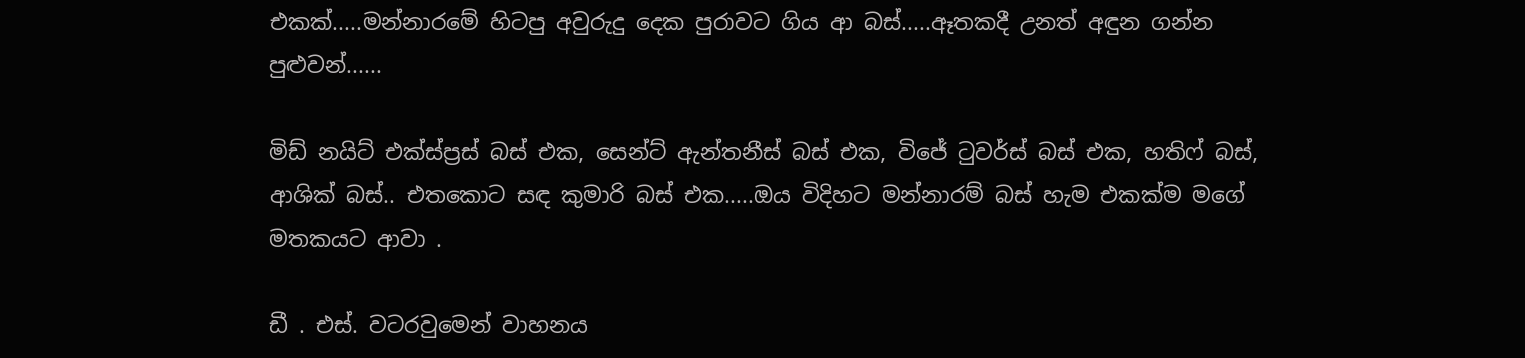එකක්.....මන්නාරමේ හිටපු අවුරුදු දෙක පුරාවට ගිය ආ බස්.....ඈතකදී උනත් අඳුන ගන්න පුළුවන්......

මිඩ් නයිට් එක්ස්ප්‍රස් බස් එක, සෙන්ට් ඇන්තනීස් බස් එක, විජේ ටුවර්ස් බස් එක, හතිෆ් බස්, ආශික් බස්.. එතකොට සඳ කුමාරි බස් එක.....ඔය විදිහට මන්නාරම් බස් හැම එකක්ම මගේ මතකයට ආවා .

ඩී . එස්. වටරවුමෙන් වාහනය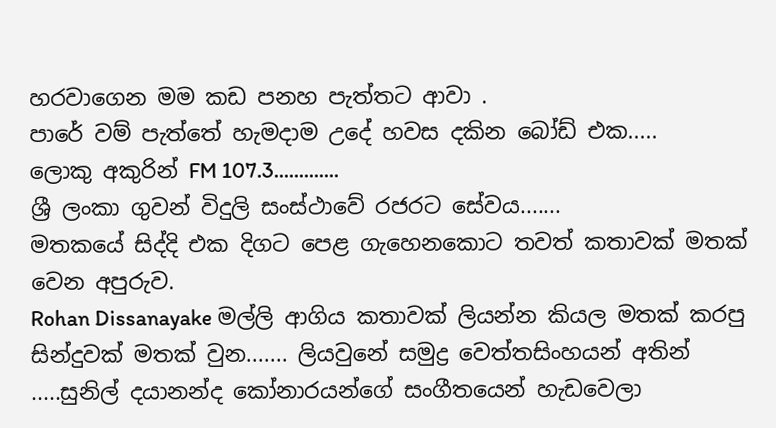හරවාගෙන මම කඩ පනහ පැත්තට ආවා .
පාරේ වම් පැත්තේ හැමදාම උදේ හවස දකින බෝඩ් එක.....
ලොකු අකුරින් FM 107.3.............
ශ්‍රී ලංකා ගුවන් විදුලි සංස්ථාවේ රජරට සේවය.......
මතකයේ සිද්දි එක දිගට පෙළ ගැහෙනකොට තවත් කතාවක් මතක් වෙන අපුරුව.
Rohan Dissanayake මල්ලි ආගිය කතාවක් ලියන්න කියල මතක් කරපු සින්දුවක් මතක් වුන....... ලියවුනේ සමුද්‍ර වෙත්තසිංහයන් අතින් .....සුනිල් දයානන්ද කෝනාරයන්ගේ සංගීතයෙන් හැඩවෙලා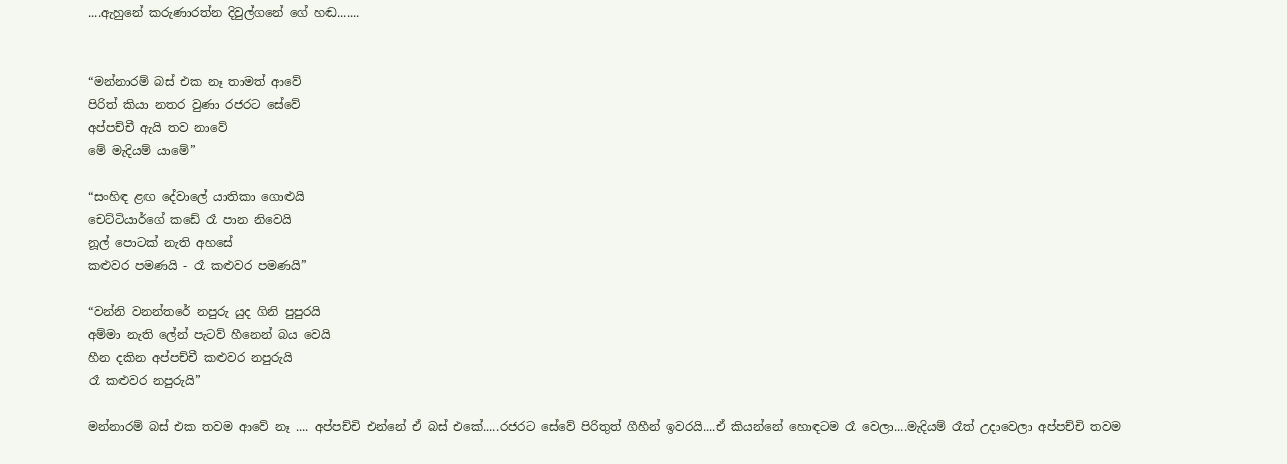....ඇහුනේ කරුණාරත්න දිවුල්ගනේ ගේ හඬ.......


“මන්නාරම් බස් එක නෑ තාමත් ආවේ
පිරිත් කියා නතර වුණා රජරට සේවේ
අප්පච්චී ඇයි තව නාවේ
මේ මැදියම් යාමේ”

“සංහිඳ ළඟ දේවාලේ යාතිකා ගොළුයි
චෙට්ටියාර්ගේ කඩේ රෑ පාන නිවෙයි
නූල් පොටක් නැති අහසේ
කළුවර පමණයි - රෑ කළුවර පමණයි”

“වන්නි වනන්තරේ නපුරු යුද ගිනි පුපුරයි
අම්මා නැති ලේන් පැටව් හීනෙන් බය වෙයි
හීන දකින අප්පච්චී කළුවර නපුරුයි
රෑ කළුවර නපුරුයි”

මන්නාරම් බස් එක තවම ආවේ නෑ .... අප්පච්චි එන්නේ ඒ බස් එකේ.....රජරට සේවේ පිරිතුත් ගීහීන් ඉවරයි....ඒ කියන්නේ හොඳටම රෑ වෙලා....මැදියම් රෑත් උදාවෙලා අප්පච්චි තවම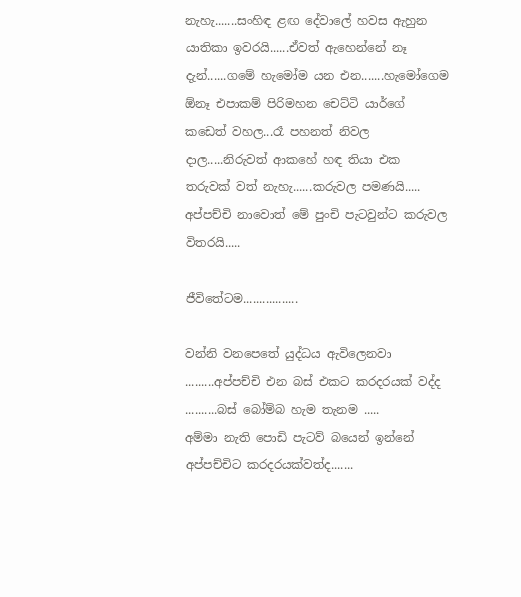නැහැ.......සංහිඳ ළඟ දේවාලේ හවස ඇහුන යාතිකා ඉවරයි......ඒවත් ඇහෙන්නේ නෑ දැන්......ගමේ හැමෝම යන එන.......හැමෝගෙම ඕනෑ එපාකම් පිරිමහන චෙට්ටි යාර්ගේ කඩෙත් වහල...රෑ පහනත් නිවල දාල.....නිරුවත් ආකහේ හඳ තියා එක තරුවක් වත් නැහැ......කරුවල පමණයි..... අප්පච්චි නාවොත් මේ පුංචි පැටවුන්ට කරුවල විතරයි.....

ජීවිතේටම.................

වන්නි වනපෙතේ යුද්ධය ඇවිලෙනවා .........අප්පච්චි එන බස් එකට කරදරයක් වද්ද ..........බස් බෝම්බ හැම තැනම .....
අම්මා නැති පොඩි පැටව් බයෙන් ඉන්නේ අප්පච්චිට කරදරයක්වත්ද.......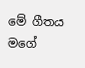මේ ගීතය මගේ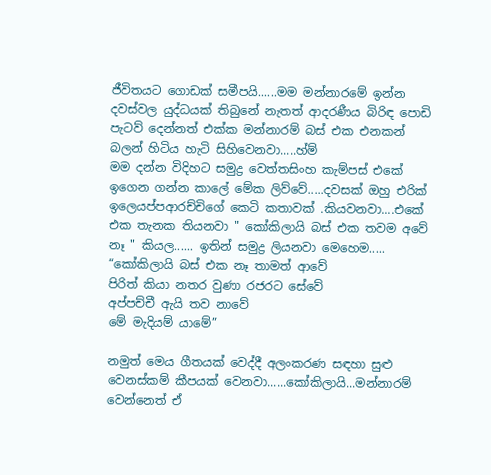ජීවිතයට ගොඩක් සමීපයි......මම මන්නාරමේ ඉන්න දවස්වල යුද්ධයක් තිබුනේ නැතත් ආදරණීය බිරිඳ පොඩි පැටව් දෙන්නත් එක්ක මන්නාරම් බස් එක එනකන් බලන් හිටිය හැටි සිහිවෙනවා.....හ්ම්
මම දන්න විදිහට සමුද්‍ර වෙත්තසිංහ කැම්පස් එකේ ඉගෙන ගන්න කාලේ මේක ලිව්වේ.....දවසක් ඔහු එරික් ඉලෙයප්පආරච්චිගේ කෙටි කතාවක් .කියවනවා....එකේ එක තැනක තියනවා " කෝකිලායි බස් එක තවම අවේ නෑ " කියල...... ඉතින් සමුද්‍ර ලියනවා මෙහෙම.....
“කෝකිලායි බස් එක නෑ තාමත් ආවේ
පිරිත් කියා නතර වුණා රජරට සේවේ
අප්පච්චී ඇයි තව නාවේ
මේ මැදියම් යාමේ”

නමුත් මෙය ගීතයක් වෙද්දී අලංකරණ සඳහා සුළු වෙනස්කම් කීපයක් වෙනවා......කෝකිලායි...මන්නාරම් වෙන්නෙත් ඒ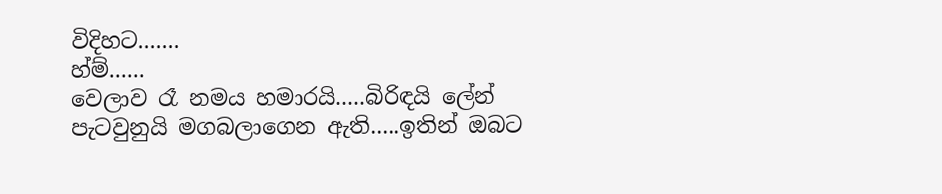විදිහට.......
හ්ම්......
වෙලාව රෑ නමය හමාරයි.....බිරිඳයි ලේන් පැටවුනුයි මගබලාගෙන ඇති.....ඉතින් ඔබට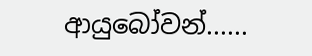ආයුබෝවන්......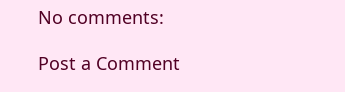No comments:

Post a Comment